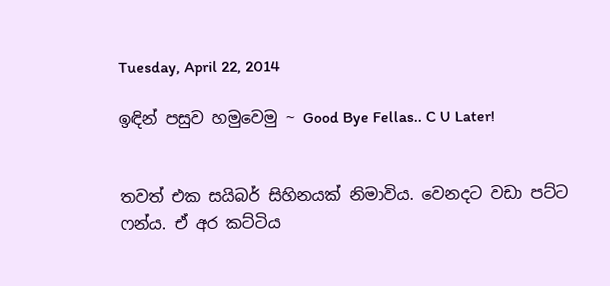Tuesday, April 22, 2014

ඉඳින් පසුව හමුවෙමු ~ Good Bye Fellas.. C U Later!


තවත් එක සයිබර් සිහිනයක් නිමාවිය. වෙනදට වඩා පට්ට ෆන්ය. ඒ අර කට්ටිය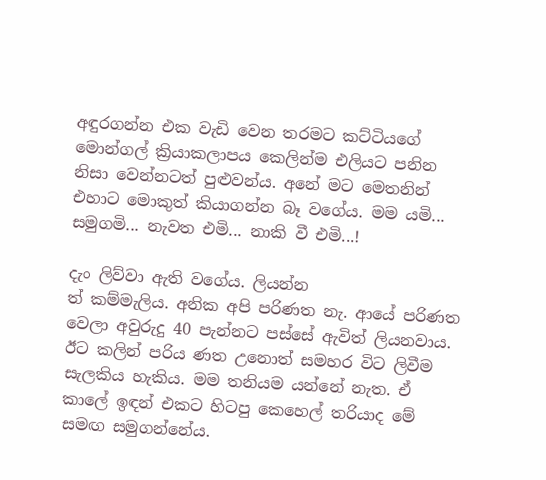අඳුරගන්න එක වැඩි වෙන තරමට කට්ටියගේ මොන්ගල් ක්‍රියාකලාපය කෙලින්ම එලියට පනින නිසා වෙන්නටත් පුළුවන්ය. අනේ මට මෙතනින් එහාට මොකුත් කියාගන්න බෑ වගේය. මම යමි... සමුගමි... නැවත එමි... නාකි වී එමි...!

දැං ලිව්වා ඇති වගේය. ලියන්න
ත් කම්මැලිය. අනික අපි පරිණත නැ. ආයේ පරිණත වෙලා අවුරුදු 40 පැන්නට පස්සේ ඇවිත් ලියනවාය. ඊට කලින් පරිය ණත උනොත් සමහර විට ලිවීම සැලකිය හැකිය. මම තනියම යන්නේ නැත. ඒ කාලේ ඉඳන් එකට හිටපු කෙහෙල් තරියාද මේ සමඟ සමුගන්නේය.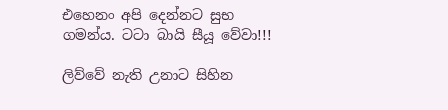එහෙනං අපි දෙන්නට සුභ ගමන්ය. ටටා බායි සීයූ වේවා!!!

ලිව්වේ නැති උනාට සිහින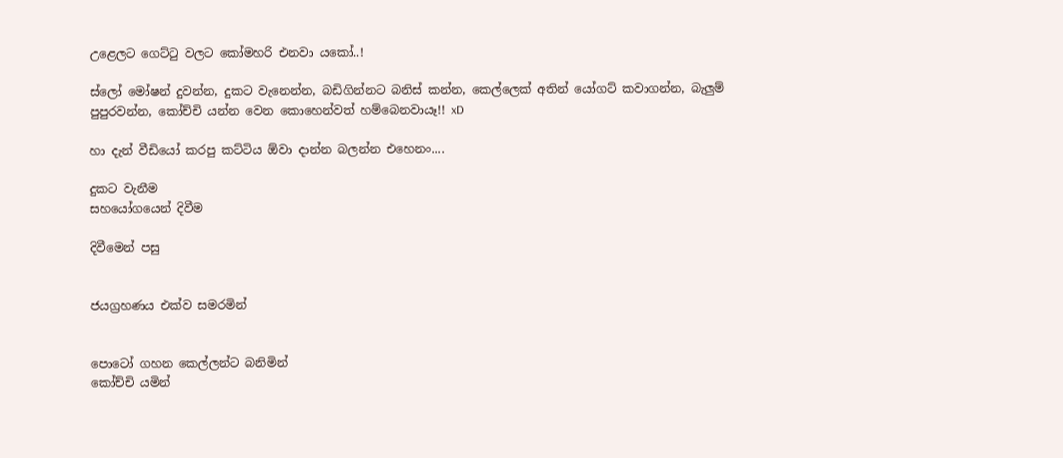උළෙලට ගෙට්ටු වලට කෝමහරි එනවා යකෝ..!

ස්ලෝ මෝෂන් දුවන්න, දුකට වැනෙන්න, බඩිගින්නට බනිස් කන්න, කෙල්ලෙක් අතින් යෝගට් කවාගන්න, බැලුම් පුපුරවන්න, කෝච්චි යන්න වෙන කොහෙන්වත් හම්බෙනවායෑ!! xD

හා දැන් වීඩියෝ කරපු කට්ටිය ඕවා දාන්න බලන්න එහෙනං....

දුකට වැනීම
සහයෝගයෙන් දිවීම

දිවීමෙන් පසු


ජයග්‍රහණය එක්ව සමරමින්


පොටෝ ගහන කෙල්ලන්ට බනිමින්
කෝච්චි යමින්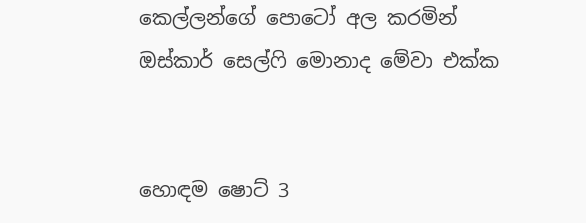කෙල්ලන්ගේ පොටෝ අල කරමින්
ඔස්කාර් සෙල්ෆි මොනාද මේවා එක්ක


හොඳම ෂොට් 3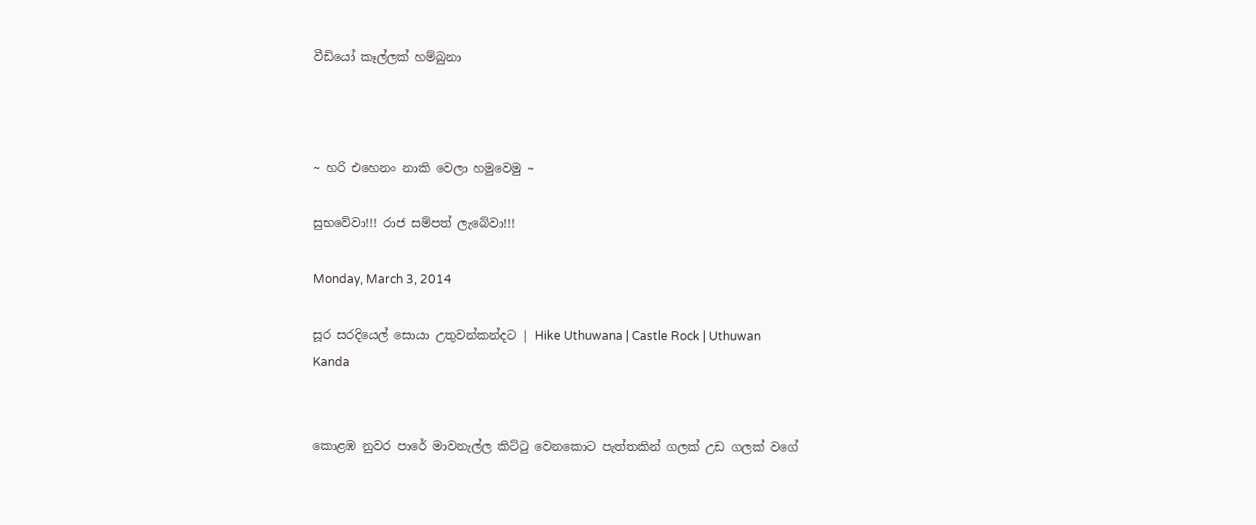වීඩියෝ කෑල්ලක් හම්බුනා



~ හරි එහෙනං නාකි වෙලා හමුවෙමු ~

සුභවේවා!!! රාජ සම්පත් ලැබේවා!!!

Monday, March 3, 2014

සූර සරදියෙල් සොයා උතුවන්කන්දට | Hike Uthuwana | Castle Rock | Uthuwan Kanda


කොළඹ නුවර පාරේ මාවනැල්ල කිට්ටු වෙනකොට පැත්තකින් ගලක් උඩ ගලක් වගේ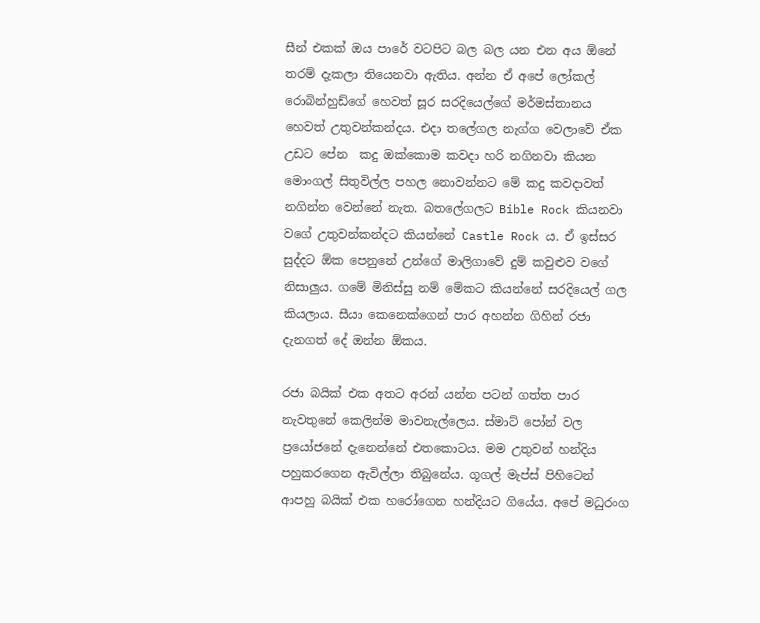සීන් එකක් ඔය පාරේ වටපිට බල බල යන එන අය ඕනේ  තරම් දැකලා තියෙනවා ඇතිය. අන්න ඒ අපේ ලෝකල් රොබින්හුඩ්ගේ හෙවත් සූර සරදියෙල්ගේ මර්මස්තානය හෙවත් උතුවන්කන්දය. එදා තලේගල නැග්ග වෙලාවේ ඒක උඩට පේන  කදු ඔක්කොම කවදා හරි නගිනවා කියන මොංගල් සිතුවිල්ල පහල නොවන්නට මේ කදු කවදාවත් නගින්න වෙන්නේ නැත. බතලේගලට Bible Rock කියනවා වගේ උතුවන්කන්දට කියන්නේ Castle Rock ය. ඒ ඉස්සර සුද්දට ඕක පෙනුනේ උන්ගේ මාලිගාවේ දුම් කවුළුව වගේ නිසාලුය. ගමේ මිනිස්සු නම් මේකට කියන්නේ සරදියෙල් ගල කියලාය. සීයා කෙනෙක්ගෙන් පාර අහන්න ගිහින් රජා දැනගත් දේ ඔන්න ඕකය.

රජා බයික් එක අතට අරන් යන්න පටන් ගත්ත පාර නැවතුනේ කෙලින්ම මාවනැල්ලෙය. ස්මාට් පෝන් වල ප්‍රයෝජනේ දැනෙන්නේ එතකොටය. මම උතුවන් හන්දිය පහුකරගෙන ඇවිල්ලා තිබුනේය. ගූගල් මැප්ස් පිහිටෙන් ආපහු බයික් එක හරෝගෙන හන්දියට ගියේය. අපේ මධුරංග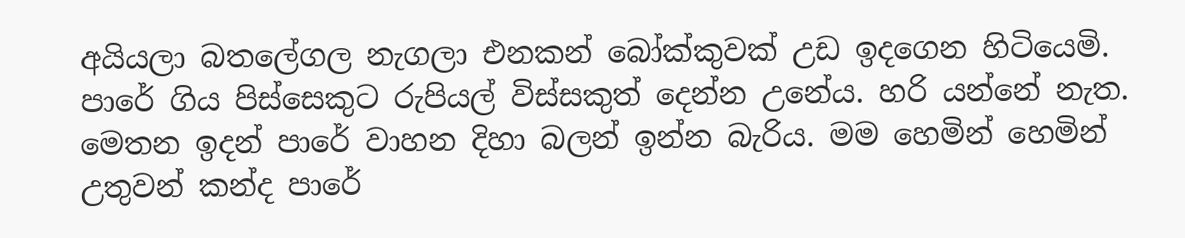අයියලා බතලේගල නැගලා එනකන් බෝක්කුවක් උඩ ඉදගෙන හිටියෙමි. පාරේ ගිය පිස්සෙකුට රුපියල් විස්සකුත් දෙන්න උනේය. හරි යන්නේ නැත. මෙතන ඉදන් පාරේ වාහන දිහා බලන් ඉන්න බැරිය. මම හෙමින් හෙමින් උතුවන් කන්ද පාරේ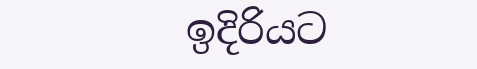ඉදිරියට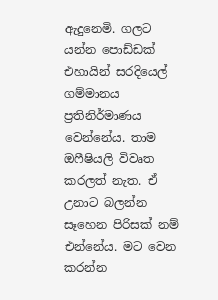ඇදුනෙමි. ගලට යන්න පොඩ්ඩක් එහායින් සරදියෙල් ගම්මානය ප්‍රතිනිර්මාණය වෙන්නේය. තාම ඔෆීෂියලි විවෘත කරලත් නැත. ඒ උනාට බලන්න සෑහෙන පිරිසක් නම් එන්නේය. මට වෙන කරන්න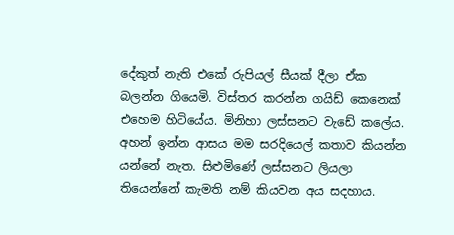දේකුත් නැති එකේ රුපියල් සීයක් දීලා ඒක බලන්න ගියෙමි. විස්තර කරන්න ගයිඩ් කෙනෙක් එහෙම හිටියේය. මිනිහා ලස්සනට වැඩේ කලේය. අහන් ඉන්න ආසය මම සරදියෙල් කතාව කියන්න යන්නේ නැත. සිළුමිණේ ලස්සනට ලියලා තියෙන්නේ කැමති නම් කියවන අය සදහාය.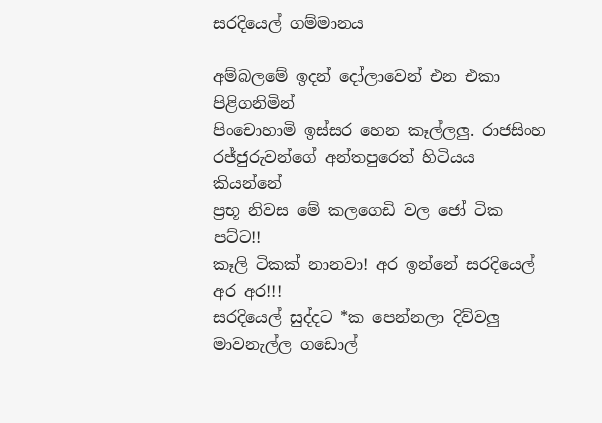සරදියෙල් ගම්මානය

අම්බලමේ ඉදන් දෝලාවෙන් එන එකා පිළිගනිමින්
පිංචොහාමි ඉස්සර හෙන කෑල්ලලු. රාජසිංහ රජ්ජුරුවන්ගේ අන්තපුරෙත් හිටියය කියන්නේ
ප්‍රභූ නිවස මේ කලගෙඩි වල ජෝ ටික පට්ට!!
කෑලි ටිකක් නානවා! අර ඉන්නේ සරදියෙල් අර අර!!!
සරදියෙල් සුද්දට *ක පෙන්නලා දිව්වලු
මාවනැල්ල ගඩොල්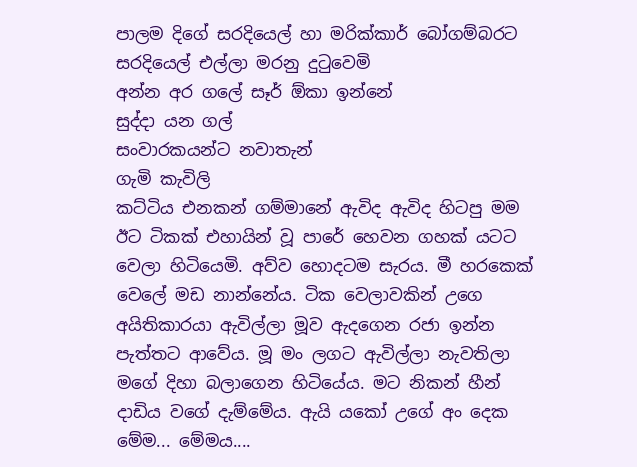පාලම දිගේ සරදියෙල් හා මරික්කාර් බෝගම්බරට
සරදියෙල් එල්ලා මරනු දුටුවෙමි
අන්න අර ගලේ සෑර් ඕකා ඉන්නේ
සුද්දා යන ගල්
සංවාරකයන්ට නවාතැන්
ගැමි කැවිලි
කට්ටිය එනකන් ගම්මානේ ඇවිද ඇවිද හිටපු මම ඊට ටිකක් එහායින් වූ පාරේ හෙවන ගහක් යටට වෙලා හිටියෙමි. අව්ව හොදටම සැරය. මී හරකෙක් වෙලේ මඩ නාන්නේය. ටික වෙලාවකින් උගෙ අයිතිකාරයා ඇවිල්ලා මූව ඇදගෙන රජා ඉන්න පැත්තට ආවේය. මූ මං ලගට ඇවිල්ලා නැවතිලා මගේ දිහා බලාගෙන හිටියේය. මට නිකන් හීන් දාඩිය වගේ දැම්මේය. ඇයි යකෝ උගේ අං දෙක මේම... මේමය....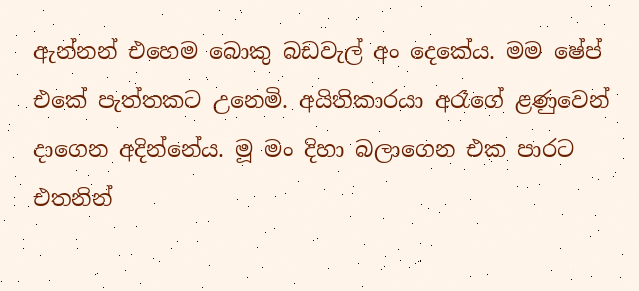ඇන්නන් එහෙම බොකු බඩවැල් අං දෙකේය. මම ෂේප් එකේ පැත්තකට උනෙමි. අයිතිකාරයා අරෑගේ ළණුවෙන් දාගෙන අදින්නේය. මූ මං දිහා බලාගෙන එක පාරට එතනින්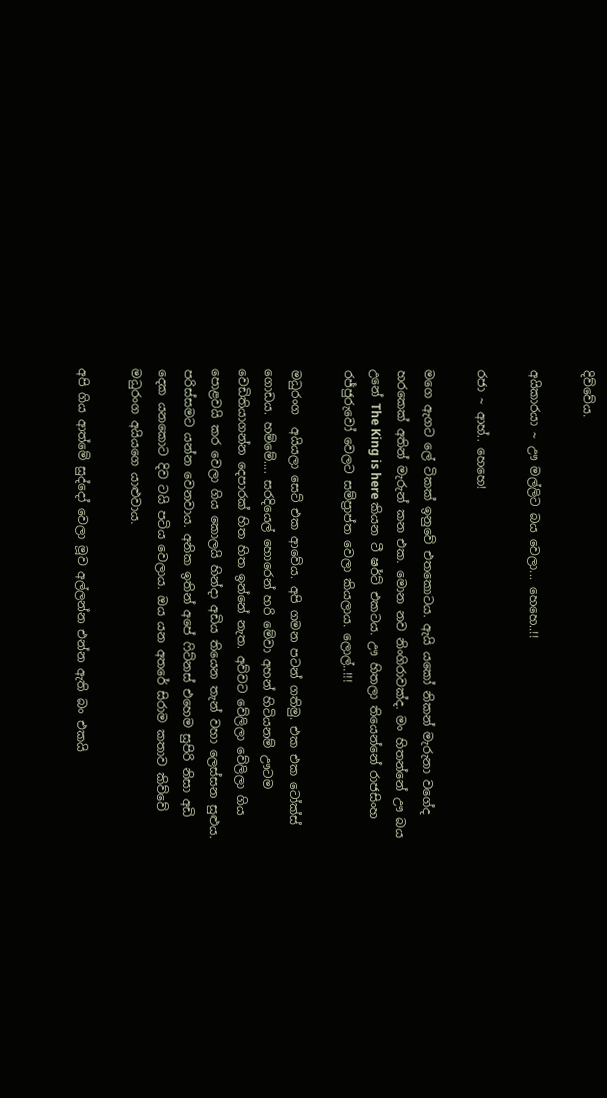දිව්වේය.

අයිකාරයා ~ ඌ මල්ලිට බය වෙලා... හෙහෙ..!!

රජා ~ ආහ්.. හෙහෙ!

මගෙ ඇගට ලේ ටිකක් ඉනුවේ එතකොටය. ඇයි යකෝ නිකන් මැරුනා වගේද හරකෙක් අතින් මැරුන් කන එක. මොන නව නිංගිරාවක්ද. මං හිතන්නේ ඌ බය උනේ The King is here කියන ටී ෂර්ට් එකටය. ඌ හිතලා තියෙන්නේ රාජසිංහ රජ්ජුරුවෝ වෙලට සම්ප්‍රාප්ත වෙලා කියලාය. ලොල්..!!!

මධුරංග  අයියලා සෙට් එක ආවේය. අපි ගමන පටන් ගතිමු. එක එක ටෝක්ස් ගොඩය. හම්මේ.... සරදියෙල් හොරෙන් හරි මේවා අහන් හිටියනම් ඌටම වෙඩිතියාගන්න දෙපාරක් හිත හිත ඉන්නේ නැත. අව්වට වේලිලා වේලිලා ගිය පොළවයි කර වෙලා ගිය කොලයි හින්දා අඩිය තියෙන තැන් වහා ලෙස්සන සුළුය. පරිස්සමට යන්න වෙනවාය. අනික ඉතින් අපේ ෆිට්නස් එහෙම සුපිරි නිසා අඩි දෙක යනකොට දිව ටයි පටිය වෙලාය. ඔය යන අතරේ සිරාම කතාව කිව්වේ මධුරංග අයියගෙ යාළුවාය.

අපි ගිය ආත්මේ සුද්දෝ වෙලා මූව අල්ලන්න එන්න ඇති බං එකයි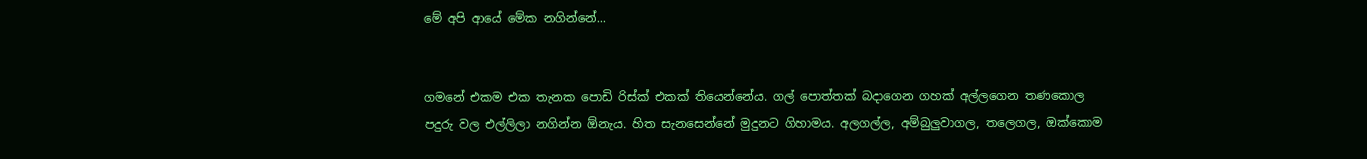මේ අපි ආයේ මේක නගින්නේ...


ගමනේ එකම එක තැනක පොඩි රිස්ක් එකක් තියෙන්නේය. ගල් පොත්තක් බදාගෙන ගහක් අල්ලගෙන තණකොල පදුරු වල එල්ලිලා නගින්න ඕනැය. හිත සැනසෙන්නේ මුදුනට ගිහාමය. අලගල්ල, අම්බුලුවාගල, තලෙගල, ඔක්කොම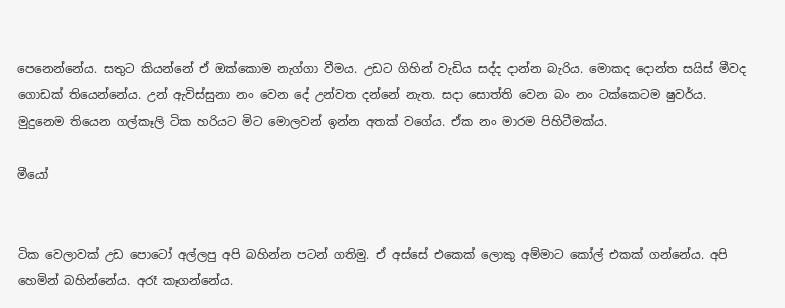පෙනෙන්නේය. සතුට කියන්නේ ඒ ඔක්කොම නැග්ගා වීමය. උඩට ගිහින් වැඩිය සද්ද දාන්න බැරිය. මොකද දොන්ත සයිස් මීවද ගොඩක් තියෙන්නේය. උන් ඇවිස්සුනා නං වෙන දේ උන්වත දන්නේ නැත. සදා සොත්ති වෙන බං නං ටක්කෙටම ෂුවර්ය. මුදුනෙම තියෙන ගල්කෑලි ටික හරියට මිට මොලවන් ඉන්න අතක් වගේය. ඒක නං මාරම පිහිටීමක්ය.

මීයෝ


ටික වෙලාවක් උඩ පොටෝ අල්ලපු අපි බහින්න පටන් ගතිමු. ඒ අස්සේ එකෙක් ලොකු අම්මාට කෝල් එකක් ගන්නේය. අපි හෙමින් බහින්නේය. අරෑ කෑගන්නේය.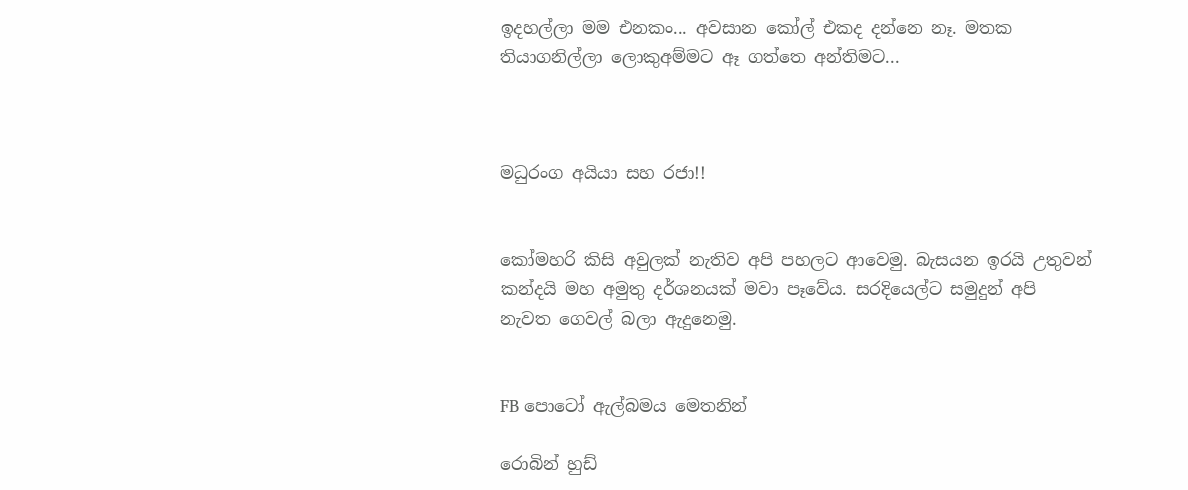ඉදහල්ලා මම එනකං... අවසාන කෝල් එකද දන්නෙ නෑ. මතක තියාගනිල්ලා ලොකුඅම්මට ඈ ගත්තෙ අන්තිමට...



මධුරංග අයියා සහ රජා!!


කෝමහරි කිසි අවුලක් නැතිව අපි පහලට ආවෙමු. බැසයන ඉරයි උතුවන් කන්දයි මහ අමුතු දර්ශනයක් මවා පෑවේය. සරදියෙල්ට සමුදුන් අපි නැවත ගෙවල් බලා ඇදුනෙමු.


FB පොටෝ ඇල්බමය මෙතනින්

රොබින් හුඩ්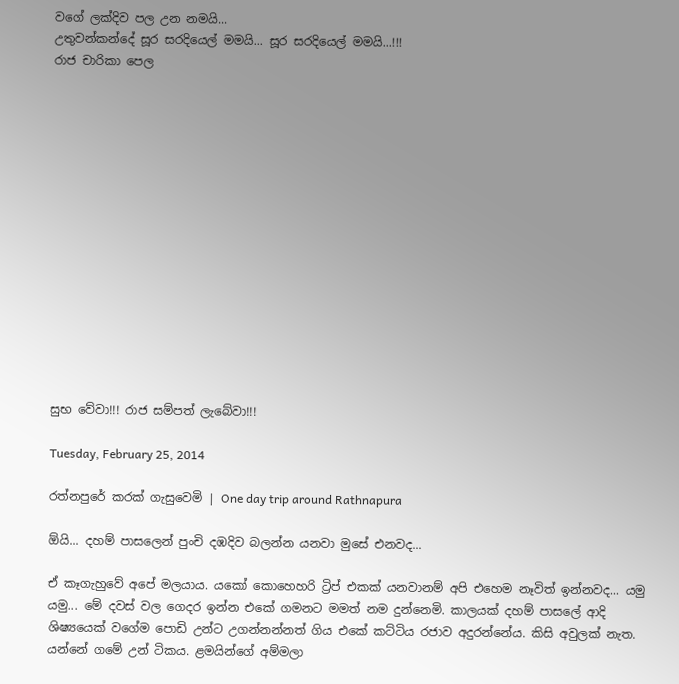වගේ ලක්දිව පල උන නමයි...
උතුවන්කන්දේ සූර සරදියෙල් මමයි... සූර සරදියෙල් මමයි...!!!
රාජ චාරිකා පෙල















සුභ වේවා!!! රාජ සම්පත් ලැබේවා!!!

Tuesday, February 25, 2014

රත්නපුරේ කරක් ගැසුවෙමි | One day trip around Rathnapura

ඕයි... දහම් පාසලෙන් පුංචි දඹදිව බලන්න යනවා මුසේ එනවද...

ඒ කෑගැහුවේ අපේ මලයාය. යකෝ කොහෙහරි ට්‍රිප් එකක් යනවානම් අපි එහෙම නෑවිත් ඉන්නවද... යමු යමු... මේ දවස් වල ගෙදර ඉන්න එකේ ගමනට මමත් නම දුන්නෙමි. කාලයක් දහම් පාසලේ ආදි ශිෂ්‍යයෙක් වගේම පොඩි උන්ට උගන්නන්නත් ගිය එකේ කට්ටිය රජාව අදුරන්නේය. කිසි අවුලක් නැත. යන්නේ ගමේ උන් ටිකය. ළමයින්ගේ අම්මලා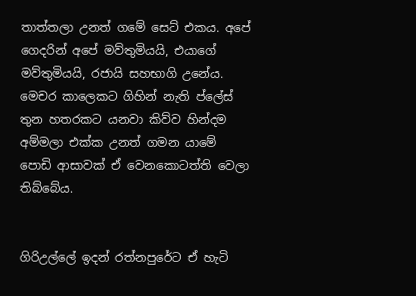තාත්තලා උනත් ගමේ සෙට් එකය. අපේ ගෙදරින් අපේ මව්තුමියයි, එයාගේ මව්තුමියයි, රජායි සහභාගි උනේය. මෙචර කාලෙකට ගිහින් නැති ප්ලේස් තුන හතරකට යනවා කිව්ව හින්දම අම්මලා එක්ක උනත් ගමන යාමේ පොඩි ආසාවක් ඒ වෙනකොටත්ති වෙලා තිබ්බේය.


ගිරිඋල්ලේ ඉදන් රත්නපුරේට ඒ හැටි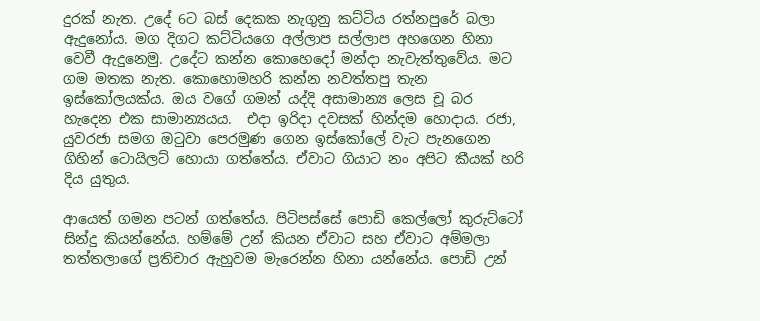දුරක් නැත. උදේ 6ට බස් දෙකක නැගුනු කට්ටිය රත්නපුරේ බලා ඇදුනෝය. මග දිගට කට්ටියගෙ අල්ලාප සල්ලාප අහගෙන හිනා වෙවී ඇදුනෙමු. උදේට කන්න කොහෙදෝ මන්දා නැවැත්තුවේය. මට ගම මතක නැත. කොහොමහරි කන්න නවත්තපු තැන ඉස්කෝලයක්ය. ඔය වගේ ගමන් යද්දි අසාමාන්‍ය ලෙස චූ බර හැදෙන එක සාමාන්‍යයය.  එදා ඉරිදා දවසක් හින්දම හොදාය. රජා, යුවරජා සමග ඔටුවා පෙරමුණ ගෙන ඉස්කෝලේ වැට පැනගෙන ගිහින් ටොයිලට් හොයා ගත්‍තේය. ඒවාට ගියාට නං අපිට කීයක් හරි දිය යුතුය.

ආයෙත් ගමන පටන් ගත්තේය. පිටිපස්සේ පොඩි කෙල්ලෝ කුරුට්ටෝ සින්දු කියන්නේය. හම්මේ උන් කියන ඒවාට සහ ඒවාට අම්මලා  තත්තලාගේ ප්‍රතිචාර ඇහුවම මැරෙන්න හිනා යන්නේය. පොඩි උන්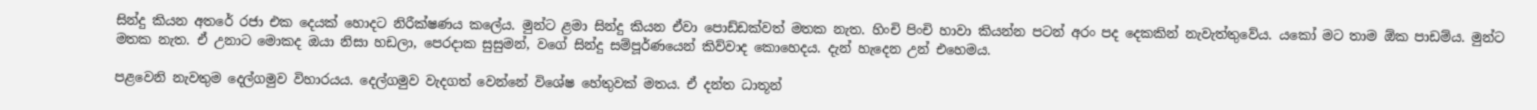සින්දු කියන අතරේ රජා එක දෙයක් හොදට නිරීක්ෂණය කලේය. මුන්ට ළමා සින්දු කියන ඒවා පොඩ්ඩක්වත් මතක නැත. හිංචි පිංචි හාවා කියන්න පටන් අරං පද දෙකකින් නැවැත්තුවේය. යකෝ මට තාම ඕක පාඩම්ය. මුන්ට මතක නැත. ඒ උනාට මොකද ඔයා නිසා හඩලා, පෙරදාක සුසුමන්, වගේ සින්දු සම්පූර්ණයෙන් කිව්වාද කොහෙදය. දැන් හැදෙන උන් එහෙමය.

පළවෙනි නැවතුම දෙල්ගමුව විහාරයය. දෙල්ගමුව වැදගත් වෙන්නේ විශේෂ හේතුවක් මතය. ඒ දන්ත ධාතූන්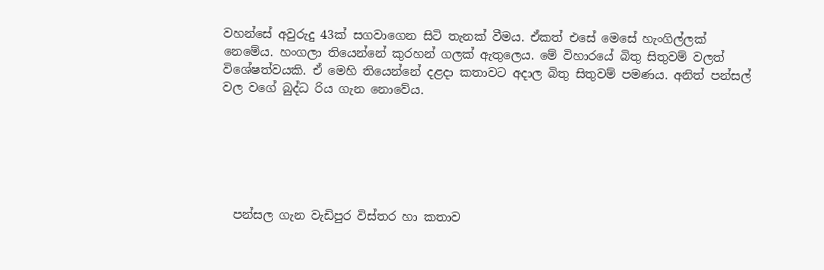වහන්සේ අවුරුදු 43ක් සගවාගෙන සිටි තැනක් වීමය. ඒකත් එසේ මෙසේ හැංගිල්ලක් නෙමේය. හංගලා තියෙන්නේ කුරහන් ගලක් ඇතුලෙය. මේ විහාරයේ බිතු සිතුවම් වලත් විශේෂත්වයකි. ඒ මෙහි තියෙන්නේ දළදා කතාවට අදාල බිතු සිතුවම් පමණය. අනිත් පන්සල් වල වගේ බුද්ධ රිය ගැන නොවේය.






  පන්සල ගැන වැඩිපුර විස්තර හා කතාව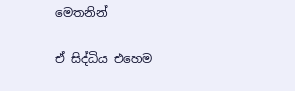මෙතනින්

ඒ සිද්ධිය එහෙම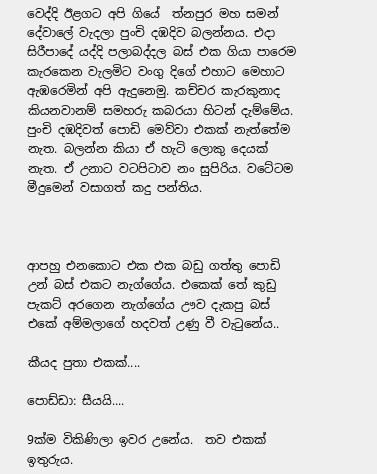වෙද්දි ඊළගට අපි ගියේ  ත්නපුර මහ සමන් දේවාලේ වැදලා පුංචි දඹදිව බලන්නය. එදා සිරීපාදේ යද්දි පලාබද්දල බස් එක ගියා පාරෙම කැරකෙන වැලමිට වංගු දිගේ එහාට මෙහාට ඇඹරෙමින් අපි ඇදුනෙමු. කච්චර කැරකුනාද කියනවානම් සමහරු කබරයා හිටන් දැම්මේය.  පුංචි දඹදිවත් පොඩි මෙව්වා එකක් නැත්තේම නැත. බලන්න කියා ඒ හැටි ලොකු දෙයක් නැත. ඒ උනාට වටපිටාව නං සුපිරිය. වටේටම මීදුමෙන් වසාගත් කදු පන්තිය.



ආපහු එනකොට එක එක බඩු ගත්තු පොඩි උන් බස් එකට නැග්ගේය. එකෙක් තේ කුඩු පැකට් අරගෙන නැග්ගේය ඌව දැකපු බස් එකේ අම්මලාගේ හදවත් උණු වී වැටුනේය..

කීයද පුතා එකක්....

පොඩ්ඩා: සීයයි....

9ක්ම විකිණිලා ඉවර උනේය.  තව එකක් ඉතුරුය.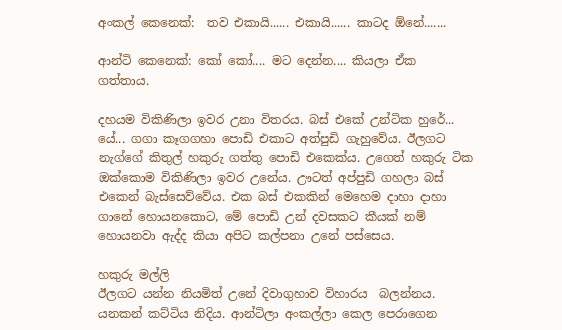අංකල් කෙනෙක්:  තව එකායි...... එකායි...... කාටද ඕනේ.......

ආන්ටි කෙනෙක්: කෝ කෝ.... මට දෙන්න.... කියලා ඒක ගත්තාය.

දහයම විකිණිලා ඉවර උනා විතරය. බස් එකේ උන්ටික හුරේ... යේ... ගගා කෑගගහා පොඩි එකාට අත්පුඩි ගැහුවේය. ඊලගට නැග්ගේ කිතුල් හකුරු ගත්තු පොඩි එකෙක්ය. උගෙත් හකුරු ටික ඔක්කොම විකිණිලා ඉවර උනේය. ඌටත් අප්පුඩි ගහලා බස් එකෙන් බැස්සෙව්වේය. එක බස් එකකින් මෙහෙම දාහා දාහා ගානේ හොයනකොට, මේ පොඩි උන් දවසකට කීයක් නම් හොයනවා ඇද්ද කියා අපිට කල්පනා උනේ පස්සෙය.

හකුරු මල්ලි
ඊලගට යන්න නියමිත් උනේ දිවාගුහාව විහාරය  බලන්නය. යනකන් කට්ටිය නිදිය. ආන්ටිලා අංකල්ලා කෙල පෙරාගෙන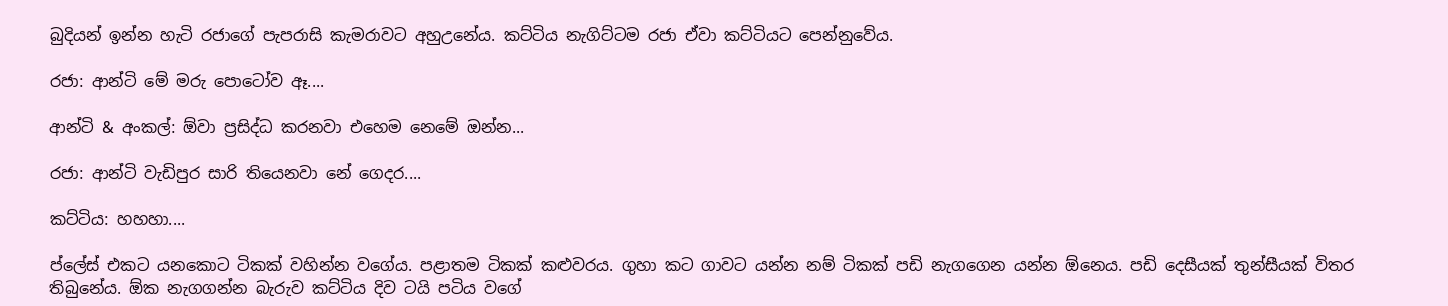බුදියන් ඉන්න හැටි රජාගේ පැපරාසි කැමරාවට අහුඋනේය. කට්ටිය නැගිට්ටම රජා ඒවා කට්ටියට පෙන්නුවේය.

රජා: ආන්ටි මේ මරු පොටෝව ඈ....

ආන්ටි & අංකල්: ඕවා ප්‍රසිද්ධ කරනවා එහෙම නෙමේ ඔන්න...

රජා: ආන්ටි වැඩිපුර සාරි තියෙනවා නේ ගෙදර....

කට්ටිය: හහහා....

ප්ලේස් එකට යනකොට ටිකක් වහින්න වගේය. පළාතම ටිකක් කළුවරය. ගුහා කට ගාවට යන්න නම් ටිකක් පඩි නැගගෙන යන්න ඕනෙය. පඩි දෙසීයක් තුන්සීයක් විතර තිබුනේය. ඕක නැගගන්න බැරුව කට්ටිය දිව ටයි පටිය වගේ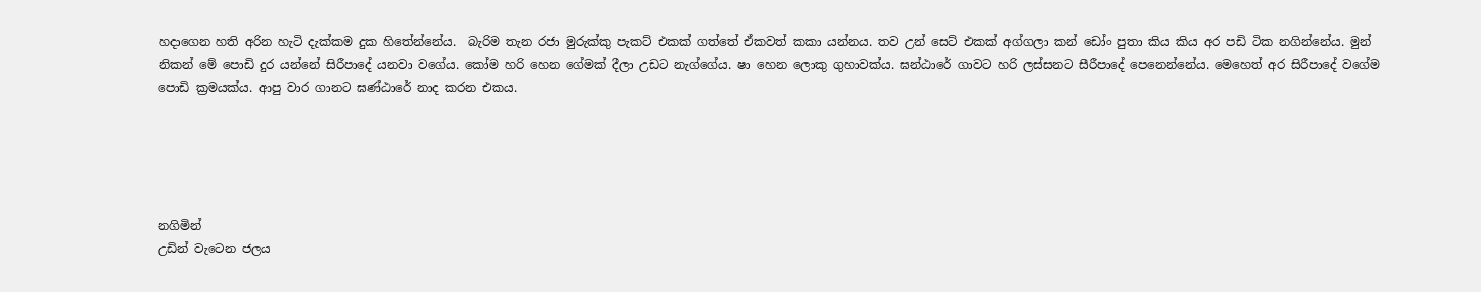හදාගෙන හති අරින හැටි දැක්කම දුක හිතේන්නේය.  බැරිම තැන රජා මුරුක්කු පැකට් එකක් ගත්තේ ඒකවත් කකා යන්නය. තව උන් සෙට් එකක් අග්ගලා කන් ඩෝං පුතා කිය කිය අර පඩි ටික නගින්නේය. මුන් නිකන් මේ පොඩි දුර යන්නේ සිරීපාදේ යනවා වගේය. කෝම හරි හෙන ගේමක් දීලා උඩට නැග්ගේය. ෂා හෙන ලොකු ගුහාවක්ය. ඝන්ඨාරේ ගාවට හරි ලස්සනට සීරීපාදේ පෙනෙන්නේය. මෙහෙත් අර සිරීපාදේ වගේම පොඩි ක්‍රමයක්ය. ආපු වාර ගානට ඝණ්ඨාරේ නාද කරන එකය.





නගිමින්
උඩින් වැටෙන ජලය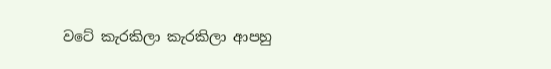වටේ කැරකිලා කැරකිලා ආපහු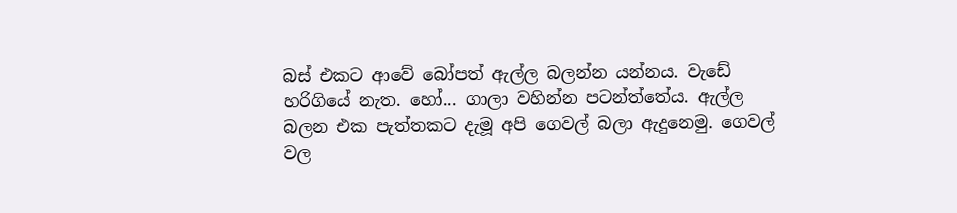බස් එකට ආවේ බෝපත් ඇල්ල බලන්න යන්නය. වැඩේ හරිගියේ නැත. හෝ... ගාලා වහින්න පටන්ත්තේය. ඇල්ල බලන එක පැත්තකට දැමූ අපි ගෙවල් බලා ඇදුනෙමු. ගෙවල් වල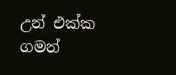උන් එක්ක ගමන්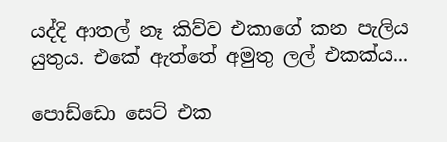යද්දි ආතල් නෑ කිව්ව එකාගේ කන පැලිය යුතුය. එකේ ඇත්තේ අමුතු ලල් එකක්ය...

පොඩ්ඩො සෙට් එක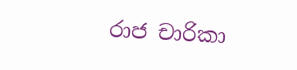රාජ චාරිකා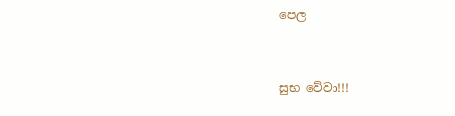පෙල


සුභ වේවා!!!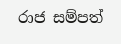රාජ සම්පත්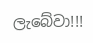ලැබේවා!!!